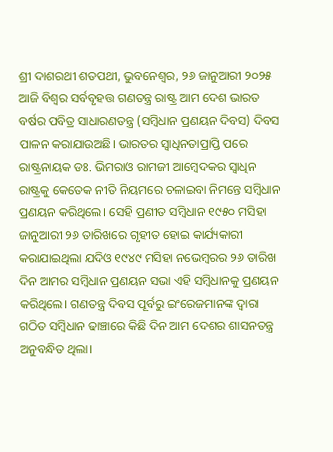ଶ୍ରୀ ଦାଶରଥୀ ଶତପଥୀ, ଭୁବନେଶ୍ଵର, ୨୬ ଜାନୁଆରୀ ୨୦୨୫
ଆଜି ବିଶ୍ୱର ସର୍ବବୃହତ୍ତ ଗଣତନ୍ତ୍ର ରାଷ୍ଟ୍ର ଆମ ଦେଶ ଭାରତ ବର୍ଷର ପବିତ୍ର ସାଧାରଣତନ୍ତ୍ର (ସମ୍ବିଧାନ ପ୍ରଣୟନ ଦିବସ) ଦିବସ ପାଳନ କରାଯାଉଅଛି। ଭାରତର ସ୍ୱାଧିନତାପ୍ରାପ୍ତି ପରେ ରାଷ୍ଟ୍ରନାୟକ ଡଃ. ଭିମରାଓ ରାମଜୀ ଆମ୍ବେଦକର ସ୍ୱାଧିନ ରାଷ୍ଟ୍ରକୁ କେତେକ ନୀତି ନିୟମରେ ଚଳାଇବା ନିମନ୍ତେ ସମ୍ବିଧାନ ପ୍ରଣୟନ କରିଥିଲେ। ସେହି ପ୍ରଣୀତ ସମ୍ବିଧାନ ୧୯୫୦ ମସିହା ଜାନୁଆରୀ ୨୬ ତାରିଖରେ ଗୃହୀତ ହୋଇ କାର୍ଯ୍ୟକାରୀ କରାଯାଇଥିଲା ଯଦିଓ ୧୯୪୯ ମସିହା ନଭେମ୍ୱରର ୨୬ ତାରିଖ ଦିନ ଆମର ସମ୍ବିଧାନ ପ୍ରଣୟନ ସଭା ଏହି ସମ୍ବିଧାନକୁ ପ୍ରଣୟନ କରିଥିଲେ। ଗଣତନ୍ତ୍ର ଦିବସ ପୂର୍ବରୁ ଇଂରେଜମାନଙ୍କ ଦ୍ୱାରା ଗଠିତ ସମ୍ବିଧାନ ଢାଞ୍ଚାରେ କିଛି ଦିନ ଆମ ଦେଶର ଶାସନତନ୍ତ୍ର ଅନୁବନ୍ଧିତ ଥିଲା।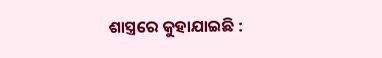ଶାସ୍ତ୍ରରେ କୁହାଯାଇଛି :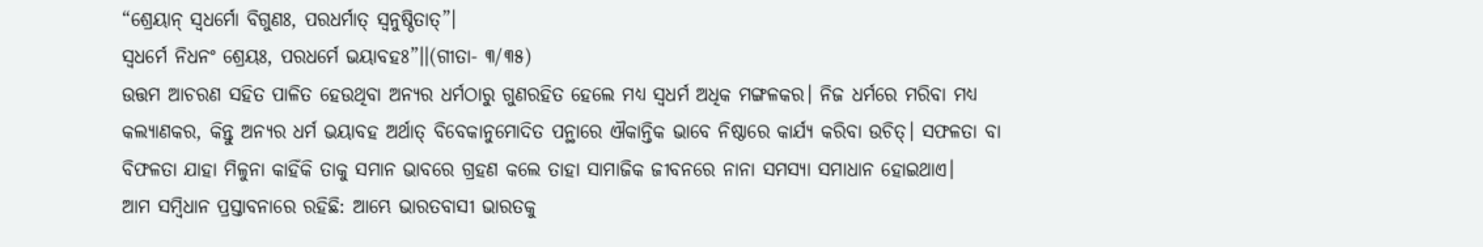“ଶ୍ରେୟାନ୍ ସ୍ୱଧର୍ମୋ ବିଗୁଣଃ, ପରଧର୍ମାତ୍ ସ୍ୱନୁଷ୍ଠିତାତ୍”।
ସ୍ୱଧର୍ମେ ନିଧନଂ ଶ୍ରେୟଃ, ପରଧର୍ମେ ଭୟାବହଃ”।।(ଗୀତା- ୩/୩୫)
ଉତ୍ତମ ଆଚରଣ ସହିତ ପାଳିତ ହେଉଥିବା ଅନ୍ୟର ଧର୍ମଠାରୁ ଗୁଣରହିତ ହେଲେ ମଧ୍ୟ ସ୍ୱଧର୍ମ ଅଧିକ ମଙ୍ଗଳକର। ନିଜ ଧର୍ମରେ ମରିବା ମଧ୍ୟ କଲ୍ୟାଣକର, କିନ୍ତୁ ଅନ୍ୟର ଧର୍ମ ଭୟାବହ ଅର୍ଥାତ୍ ବିବେକାନୁମୋଦିତ ପନ୍ଥାରେ ଐକାନ୍ତିକ ଭାବେ ନିଷ୍ଠାରେ କାର୍ଯ୍ୟ କରିବା ଉଚିତ୍। ସଫଳତା ବା ବିଫଳତା ଯାହା ମିଳୁନା କାହିଁକି ତାକୁ ସମାନ ଭାବରେ ଗ୍ରହଣ କଲେ ତାହା ସାମାଜିକ ଜୀବନରେ ନାନା ସମସ୍ୟା ସମାଧାନ ହୋଇଥାଏ।
ଆମ ସମ୍ବିଧାନ ପ୍ରସ୍ତାବନାରେ ରହିଛି: ଆମ୍ଭେ ଭାରତବାସୀ ଭାରତକୁ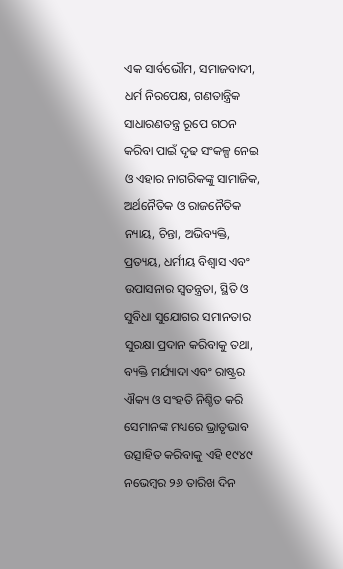ଏକ ସାର୍ବଭୌମ, ସମାଜବାଦୀ, ଧର୍ମ ନିରପେକ୍ଷ, ଗଣତାନ୍ତ୍ରିକ ସାଧାରଣତନ୍ତ୍ର ରୂପେ ଗଠନ କରିବା ପାଇଁ ଦୃଢ ସଂକଳ୍ପ ନେଇ ଓ ଏହାର ନାଗରିକଙ୍କୁ ସାମାଜିକ, ଅର୍ଥନୈତିକ ଓ ରାଜନୈତିକ ନ୍ୟାୟ, ଚିନ୍ତା, ଅଭିବ୍ୟକ୍ତି, ପ୍ରତ୍ୟୟ, ଧର୍ମୀୟ ବିଶ୍ୱାସ ଏବଂ ଉପାସନାର ସ୍ୱତନ୍ତ୍ରତା, ସ୍ଥିତି ଓ ସୁବିଧା ସୁଯୋଗର ସମାନତାର ସୁରକ୍ଷା ପ୍ରଦାନ କରିବାକୁ ତଥା, ବ୍ୟକ୍ତି ମର୍ଯ୍ୟାଦା ଏବଂ ରାଷ୍ଟ୍ରର ଐକ୍ୟ ଓ ସଂହତି ନିଶ୍ଚିତ କରି ସେମାନଙ୍କ ମଧ୍ୟରେ ଭ୍ରାତୃଭାବ ଉତ୍ସାହିତ କରିବାକୁ ଏହି ୧୯୪୯ ନଭେମ୍ୱର ୨୬ ତାରିଖ ଦିନ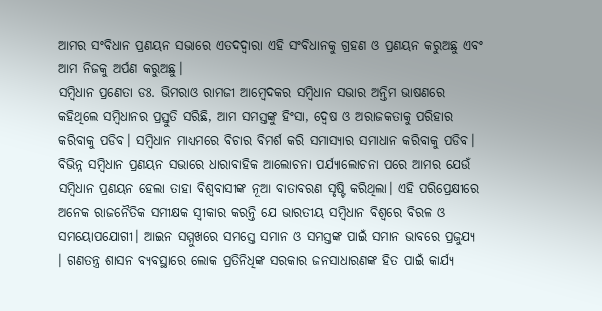ଆମର ସଂବିଧାନ ପ୍ରଣୟନ ସଭାରେ ଏତଦଦ୍ୱାରା ଏହି ସଂବିଧାନକୁ ଗ୍ରହଣ ଓ ପ୍ରଣୟନ କରୁଅଛୁ ଏବଂ ଆମ ନିଜକୁ ଅର୍ପଣ କରୁଅଛୁ।
ସମ୍ବିଧାନ ପ୍ରଣେତା ଡଃ. ଭିମରାଓ ରାମଜୀ ଆମ୍ବେଦକର ସମ୍ବିଧାନ ସଭାର ଅନ୍ତିମ ଭାଷଣରେ କହିଥିଲେ ସମ୍ବିଧାନର ପ୍ରସ୍ତୁତି ସରିଛି, ଆମ ସମସ୍ତଙ୍କୁ ହିଂସା, ଦ୍ୱେଷ ଓ ଅରାଜକତାକୁ ପରିହାର କରିବାକୁ ପଡିବ। ସମ୍ବିଧାନ ମାଧ୍ୟମରେ ବିଚାର ବିମର୍ଶ କରି ସମାସ୍ୟାର ସମାଧାନ କରିବାକୁ ପଡିବ। ବିଭିନ୍ନ ସମ୍ବିଧାନ ପ୍ରଣୟନ ସଭାରେ ଧାରାବାହିକ ଆଲୋଚନା ପର୍ଯ୍ୟାଲୋଚନା ପରେ ଆମର ଯେଉଁ ସମ୍ବିଧାନ ପ୍ରଣୟନ ହେଲା ତାହା ବିଶ୍ୱବାସୀଙ୍କ ନୂଆ ବାତାବରଣ ସୃଷ୍ଟି କରିଥିଲା। ଏହି ପରିପ୍ରେକ୍ଷୀରେ ଅନେକ ରାଜନୈତିକ ସମୀକ୍ଷକ ସ୍ୱୀକାର କରନ୍ତି ଯେ ଭାରତୀୟ ସମ୍ବିଧାନ ବିଶ୍ୱରେ ବିରଳ ଓ ସମୟୋପଯୋଗୀ। ଆଇନ ସମ୍ମୁଖରେ ସମସ୍ତେ ସମାନ ଓ ସମସ୍ତଙ୍କ ପାଇଁ ସମାନ ଭାବରେ ପ୍ରଜୁଯ୍ୟ । ଗଣତନ୍ତ୍ର ଶାସନ ବ୍ୟବସ୍ଥାରେ ଲୋକ ପ୍ରତିନିଧିଙ୍କ ସରକାର ଜନସାଧାରଣଙ୍କ ହିତ ପାଇଁ କାର୍ଯ୍ୟ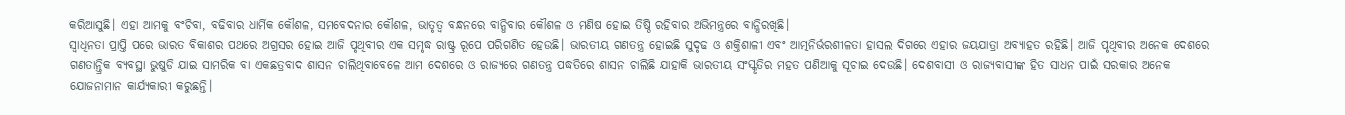କରିଆସୁଛି। ଏହା ଆମକୁ ବଂଚିବା, ବଢିବାର ଧାର୍ମିକ କୌଶଳ, ସମବେଦନାର କୌଶଳ, ଭାତୃତ୍ୱ ବନ୍ଧନରେ ବାନ୍ଧିବାର କୌଶଳ ଓ ମଣିଷ ହୋଇ ତିଷ୍ଠି ରହିବାର ଅଭିମନ୍ତ୍ରରେ ବାନ୍ଧିରଖିଛି।
ସ୍ୱାଧିନତା ପ୍ରାପ୍ତି ପରେ ଭାରତ ବିକାଶର ପଥରେ ଅଗ୍ରସର ହୋଇ ଆଜି ପୃଥିବୀର ଏକ ସମୃଦ୍ଧ ରାଷ୍ଟ୍ର ରୂପେ ପରିଗଣିତ ହେଉଛି। ଭାରତୀୟ ଗଣତନ୍ତ୍ର ହୋଇଛି ସୁଦୃଢ ଓ ଶକ୍ତିଶାଳୀ ଏବଂ ଆତ୍ମନିର୍ଭରଶୀଳତା ହାସଲ ଦିଗରେ ଏହାର ଜୟଯାତ୍ରା ଅବ୍ୟାହତ ରହିଛି। ଆଜି ପୃଥିବୀର ଅନେକ ଦେଶରେ ଗଣତାନ୍ତ୍ରିକ ବ୍ୟବସ୍ଥା ଭୁଷୁଡି ଯାଇ ସାମରିକ ବା ଏକଛତ୍ରବାଦ ଶାସନ ଚାଲିଥିବାବେଳେ ଆମ ଦେଶରେ ଓ ରାଜ୍ୟରେ ଗଣତନ୍ତ୍ର ପଦ୍ଧତିରେ ଶାସନ ଚାଲିଛି ଯାହାକି ଭାରତୀୟ ସଂସ୍କୃତିର ମହତ ପଣିଆକୁ ସୂଚାଇ ଦେଉଛି। ଦେଶବାସୀ ଓ ରାଜ୍ୟବାସୀଙ୍କ ହିତ ସାଧନ ପାଇଁ ସରକାର ଅନେକ ଯୋଜନାମାନ କାର୍ଯ୍ୟକାରୀ କରୁଛନ୍ତି।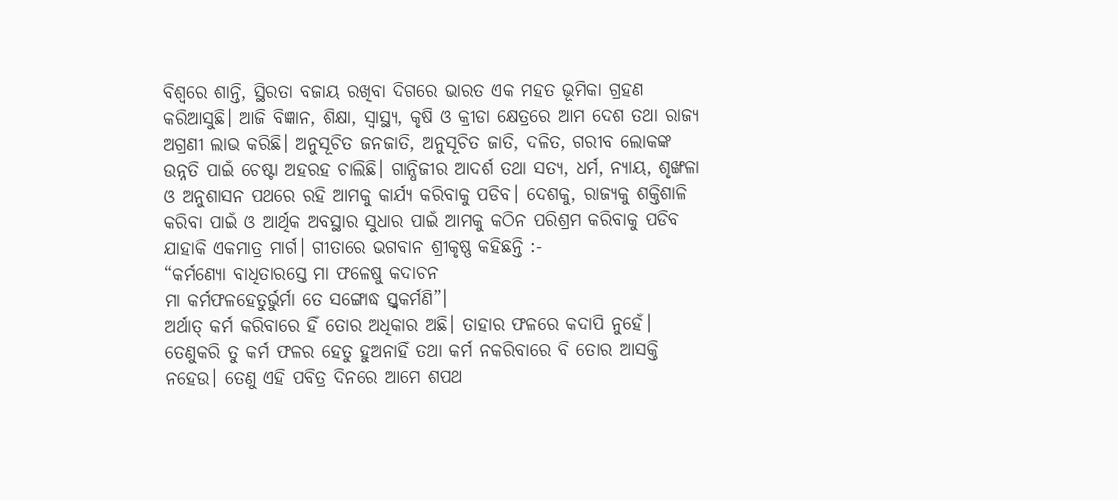ବିଶ୍ୱରେ ଶାନ୍ତି, ସ୍ଥିରତା ବଜାୟ ରଖିବା ଦିଗରେ ଭାରତ ଏକ ମହତ ଭୂମିକା ଗ୍ରହଣ କରିଆସୁଛି। ଆଜି ବିଜ୍ଞାନ, ଶିକ୍ଷା, ସ୍ୱାସ୍ଥ୍ୟ, କୃଷି ଓ କ୍ରୀଡା କ୍ଷେତ୍ରରେ ଆମ ଦେଶ ତଥା ରାଜ୍ୟ ଅଗ୍ରଣୀ ଲାଭ କରିଛି। ଅନୁସୂଚିତ ଜନଜାତି, ଅନୁସୂଚିତ ଜାତି, ଦଳିତ, ଗରୀବ ଲୋକଙ୍କ ଉନ୍ନତି ପାଇଁ ଚେଷ୍ଟା ଅହରହ ଚାଲିଛି। ଗାନ୍ଧିଜୀର ଆଦର୍ଶ ତଥା ସତ୍ୟ, ଧର୍ମ, ନ୍ୟାୟ, ଶୃଙ୍ଖଳା ଓ ଅନୁଶାସନ ପଥରେ ରହି ଆମକୁ କାର୍ଯ୍ୟ କରିବାକୁ ପଡିବ। ଦେଶକୁ, ରାଜ୍ୟକୁ ଶକ୍ତିଶାଳି କରିବା ପାଇଁ ଓ ଆର୍ଥିକ ଅବସ୍ଥାର ସୁଧାର ପାଇଁ ଆମକୁ କଠିନ ପରିଶ୍ରମ କରିବାକୁ ପଡିବ ଯାହାକି ଏକମାତ୍ର ମାର୍ଗ। ଗୀତାରେ ଭଗବାନ ଶ୍ରୀକୃଷ୍ଣ କହିଛନ୍ତି :-
“କର୍ମଣ୍ୟୋ ବାଧିତାରସ୍ତେ ମା ଫଳେଷୁ କଦାଚନ
ମା କର୍ମଫଳହେତୁର୍ଭୁର୍ମା ତେ ସଙ୍ଗୋଦ୍ଧ ସ୍ତ୍ୱକର୍ମଣି”।
ଅର୍ଥାତ୍ କର୍ମ କରିବାରେ ହିଁ ତୋର ଅଧିକାର ଅଛି। ତାହାର ଫଳରେ କଦାପି ନୁହେଁ। ତେଣୁକରି ତୁ କର୍ମ ଫଳର ହେତୁ ହୁଅନାହିଁ ତଥା କର୍ମ ନକରିବାରେ ବି ତୋର ଆସକ୍ତି ନହେଉ। ତେଣୁ ଏହି ପବିତ୍ର ଦିନରେ ଆମେ ଶପଥ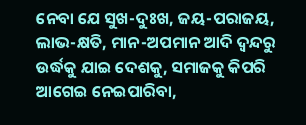ନେବା ଯେ ସୁଖ-ଦୁଃଖ, ଜୟ-ପରାଜୟ, ଲାଭ-କ୍ଷତି, ମାନ-ଅପମାନ ଆଦି ଦ୍ୱନ୍ଦରୁ ଉର୍ଦ୍ଧକୁ ଯାଇ ଦେଶକୁ, ସମାଜକୁ କିପରି ଆଗେଇ ନେଇପାରିବା,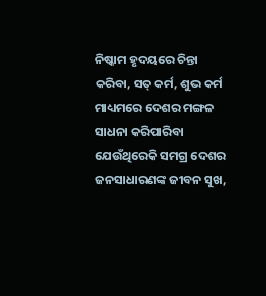ନିଷ୍କାମ ହୃଦୟରେ ଚିନ୍ତା କରିବା, ସତ୍ କର୍ମ, ଶୁଭ କର୍ମ ମାଧ୍ୟମରେ ଦେଶର ମଙ୍ଗଳ ସାଧନା କରିପାରିବା ଯେଉଁଥିରେକି ସମଗ୍ର ଦେଶର ଜନସାଧାରଣଙ୍କ ଜୀବନ ସୁଖ,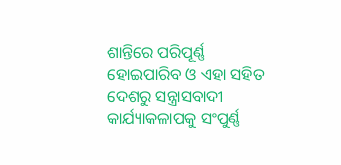ଶାନ୍ତିରେ ପରିପୂର୍ଣ୍ଣ ହୋଇପାରିବ ଓ ଏହା ସହିତ ଦେଶରୁ ସନ୍ତ୍ରାସବାଦୀ କାର୍ଯ୍ୟାକଳାପକୁ ସଂପୁର୍ଣ୍ଣ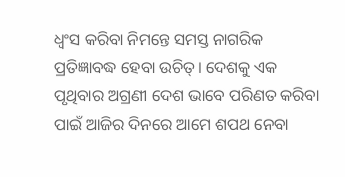ଧ୍ୱଂସ କରିବା ନିମନ୍ତେ ସମସ୍ତ ନାଗରିକ ପ୍ରତିଜ୍ଞାବଦ୍ଧ ହେବା ଉଚିତ୍। ଦେଶକୁ ଏକ ପୃଥିବାର ଅଗ୍ରଣୀ ଦେଶ ଭାବେ ପରିଣତ କରିବା ପାଇଁ ଆଜିର ଦିନରେ ଆମେ ଶପଥ ନେବା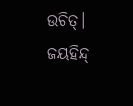ଉଚିତ୍।
ଜୟହିନ୍ଦ୍